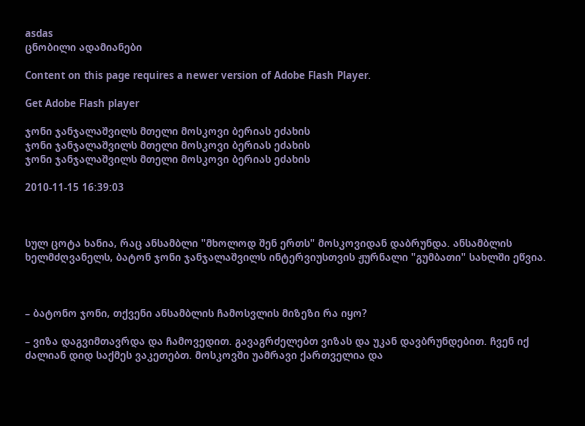asdas
ცნობილი ადამიანები

Content on this page requires a newer version of Adobe Flash Player.

Get Adobe Flash player

ჯონი ჯანჯალაშვილს მთელი მოსკოვი ბერიას ეძახის
ჯონი ჯანჯალაშვილს მთელი მოსკოვი ბერიას ეძახის
ჯონი ჯანჯალაშვილს მთელი მოსკოვი ბერიას ეძახის

2010-11-15 16:39:03



სულ ცოტა ხანია, რაც ანსამბლი "მხოლოდ შენ ერთს" მოსკოვიდან დაბრუნდა. ანსამბლის ხელმძღვანელს, ბატონ ჯონი ჯანჯალაშვილს ინტერვიუსთვის ჟურნალი "გუმბათი" სახლში ეწვია.



– ბატონო ჯონი, თქვენი ანსამბლის ჩამოსვლის მიზეზი რა იყო?

– ვიზა დაგვიმთავრდა და ჩამოვედით. გავაგრძელებთ ვიზას და უკან დავბრუნდებით. ჩვენ იქ ძალიან დიდ საქმეს ვაკეთებთ. მოსკოვში უამრავი ქართველია და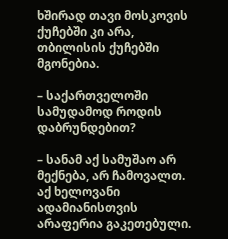ხშირად თავი მოსკოვის ქუჩებში კი არა, თბილისის ქუჩებში მგონებია.

– საქართველოში სამუდამოდ როდის დაბრუნდებით?

– სანამ აქ სამუშაო არ მექნება, არ ჩამოვალთ. აქ ხელოვანი ადამიანისთვის არაფერია გაკეთებული.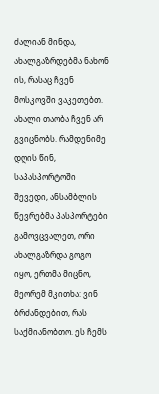ძალიან მინდა, ახალგაზრდებმა ნახონ ის, რასაც ჩვენ მოსკოვში ვაკეთებთ. ახალი თაობა ჩვენ არ გვიცნობს. რამდენიმე დღის წინ, საპასპორტოში შევედი, ანსამბლის წევრებმა პასპორტები გამოვცვალეთ, ორი ახალგაზრდა გოგო იყო, ერთმა მიცნო, მეორემ მკითხა: ვინ ბრძანდებით, რას საქმიანობთო. ეს ჩემს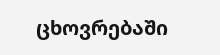ცხოვრებაში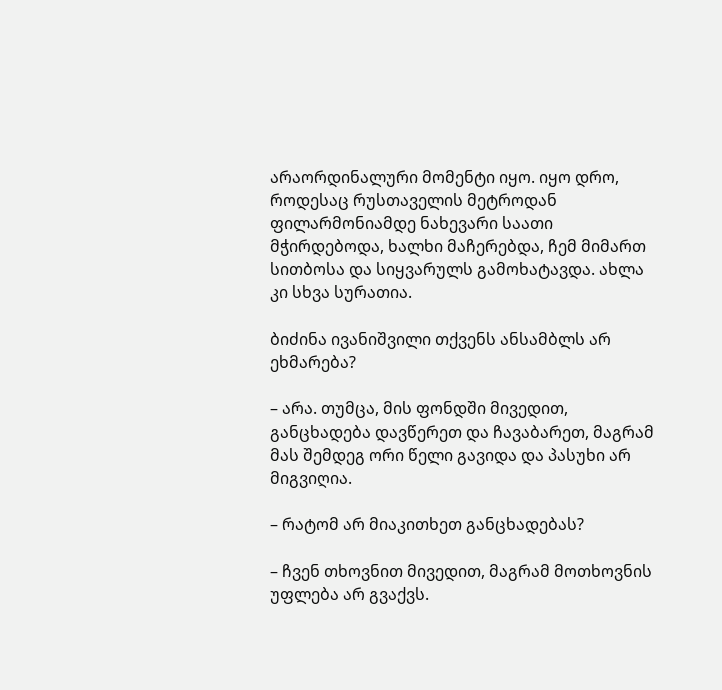არაორდინალური მომენტი იყო. იყო დრო, როდესაც რუსთაველის მეტროდან ფილარმონიამდე ნახევარი საათი მჭირდებოდა, ხალხი მაჩერებდა, ჩემ მიმართ სითბოსა და სიყვარულს გამოხატავდა. ახლა კი სხვა სურათია.

ბიძინა ივანიშვილი თქვენს ანსამბლს არ ეხმარება?

– არა. თუმცა, მის ფონდში მივედით, განცხადება დავწერეთ და ჩავაბარეთ, მაგრამ მას შემდეგ ორი წელი გავიდა და პასუხი არ მიგვიღია.

– რატომ არ მიაკითხეთ განცხადებას?

– ჩვენ თხოვნით მივედით, მაგრამ მოთხოვნის უფლება არ გვაქვს.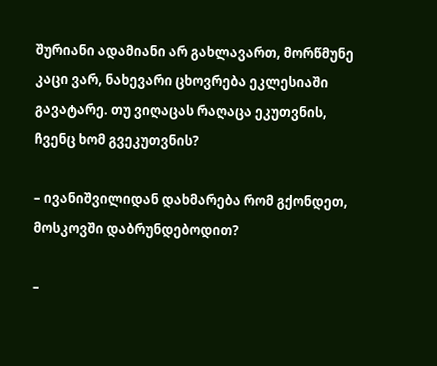შურიანი ადამიანი არ გახლავართ, მორწმუნე კაცი ვარ, ნახევარი ცხოვრება ეკლესიაში გავატარე. თუ ვიღაცას რაღაცა ეკუთვნის, ჩვენც ხომ გვეკუთვნის?

– ივანიშვილიდან დახმარება რომ გქონდეთ, მოსკოვში დაბრუნდებოდით?

–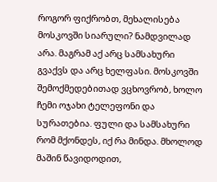როგორ ფიქრობთ, მეხალისება მოსკოვში სიარული? ნამდვილად არა. მაგრამ აქ არც სამსახური გვაქვს და არც ხელფასი. მოსკოვში შემოქმედებითად ვცხოვრობ, ხოლო ჩემი ოჯახი ტელეფონი და სურათებია. ფული და სამსახური რომ მქონდეს, იქ რა მინდა. მხოლოდ მაშინ წავიდოდით,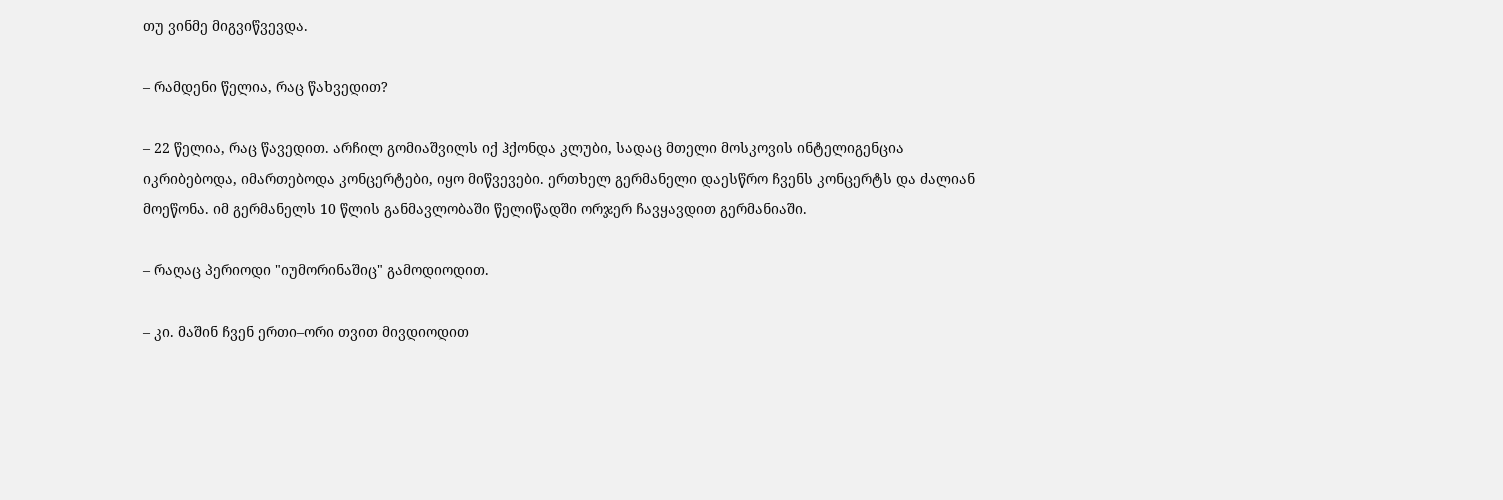თუ ვინმე მიგვიწვევდა.

– რამდენი წელია, რაც წახვედით?

– 22 წელია, რაც წავედით. არჩილ გომიაშვილს იქ ჰქონდა კლუბი, სადაც მთელი მოსკოვის ინტელიგენცია იკრიბებოდა, იმართებოდა კონცერტები, იყო მიწვევები. ერთხელ გერმანელი დაესწრო ჩვენს კონცერტს და ძალიან მოეწონა. იმ გერმანელს 10 წლის განმავლობაში წელიწადში ორჯერ ჩავყავდით გერმანიაში.

– რაღაც პერიოდი "იუმორინაშიც" გამოდიოდით.

– კი. მაშინ ჩვენ ერთი–ორი თვით მივდიოდით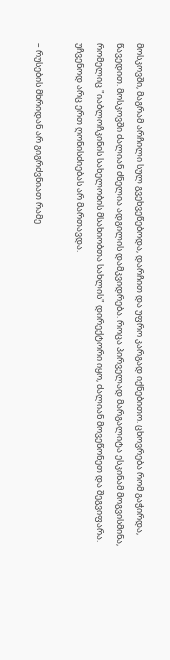მოსკოვში, მაგრამ არჩილი სულ გვეხვეწებოდა, დარჩით და უფრო კარგად იქნებითო. ცხოვრება რომ გაჭირდა, წავედით. მოსკოვში ძალიან ძნელია ადგილის დამკვიდრება. როცა პირველად მარგალიტა ესკინამ მოგვისმინა, რომელიც "იაბლოჩკინის სახელობის მსახიობთა სახლის" დირექტორი იყო, ძალიან მოვეწონეთ და შეგვიფარა. უჩვენოდ არც ერთ ღონისძიებას არ მართავდა.

– რუსების მხრიდან არ გიგრძვნიათ რამე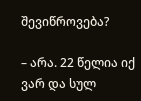შევიწროვება?

– არა. 22 წელია იქ ვარ და სულ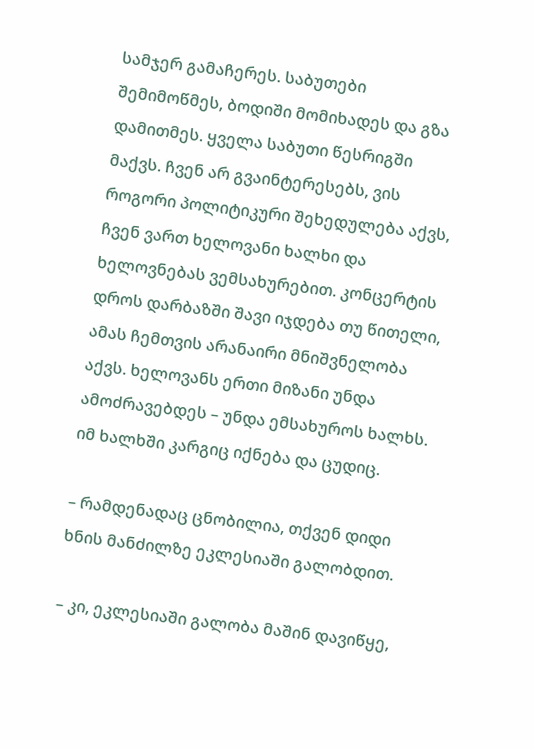სამჯერ გამაჩერეს. საბუთები შემიმოწმეს, ბოდიში მომიხადეს და გზა დამითმეს. ყველა საბუთი წესრიგში მაქვს. ჩვენ არ გვაინტერესებს, ვის როგორი პოლიტიკური შეხედულება აქვს, ჩვენ ვართ ხელოვანი ხალხი და ხელოვნებას ვემსახურებით. კონცერტის დროს დარბაზში შავი იჯდება თუ წითელი, ამას ჩემთვის არანაირი მნიშვნელობა აქვს. ხელოვანს ერთი მიზანი უნდა ამოძრავებდეს – უნდა ემსახუროს ხალხს. იმ ხალხში კარგიც იქნება და ცუდიც.

– რამდენადაც ცნობილია, თქვენ დიდი ხნის მანძილზე ეკლესიაში გალობდით.

– კი, ეკლესიაში გალობა მაშინ დავიწყე,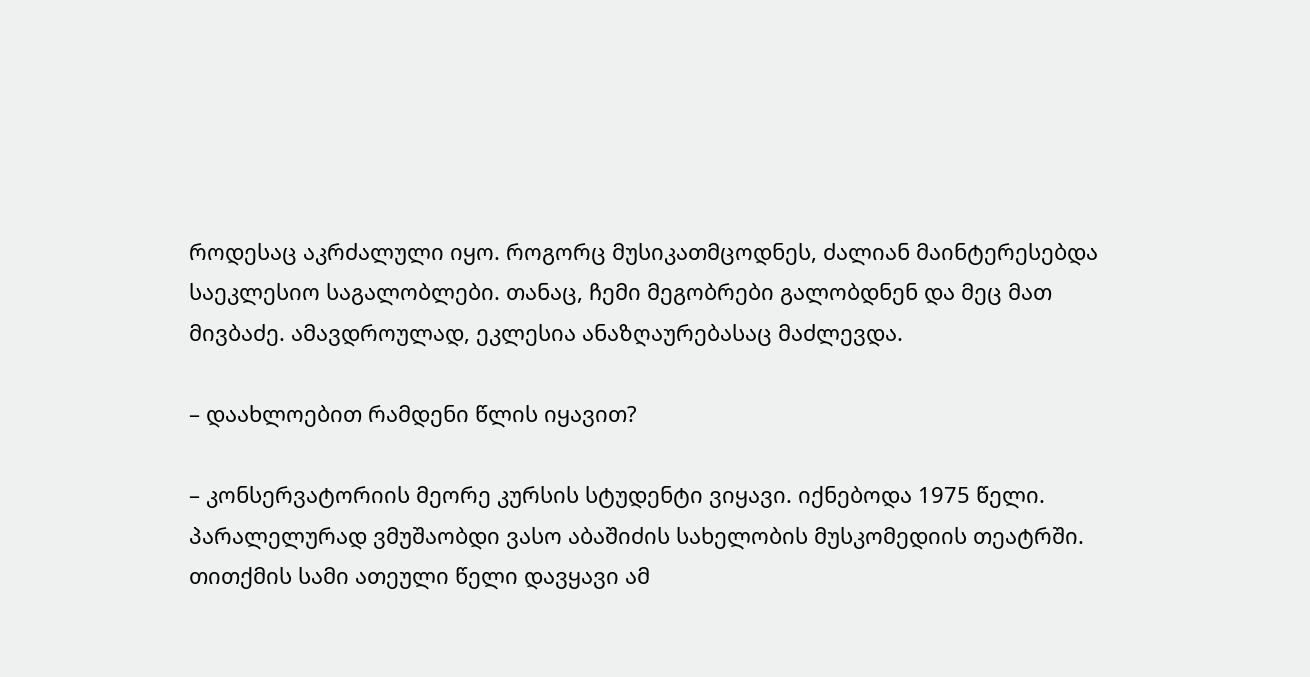როდესაც აკრძალული იყო. როგორც მუსიკათმცოდნეს, ძალიან მაინტერესებდა საეკლესიო საგალობლები. თანაც, ჩემი მეგობრები გალობდნენ და მეც მათ მივბაძე. ამავდროულად, ეკლესია ანაზღაურებასაც მაძლევდა.

– დაახლოებით რამდენი წლის იყავით?

– კონსერვატორიის მეორე კურსის სტუდენტი ვიყავი. იქნებოდა 1975 წელი. პარალელურად ვმუშაობდი ვასო აბაშიძის სახელობის მუსკომედიის თეატრში. თითქმის სამი ათეული წელი დავყავი ამ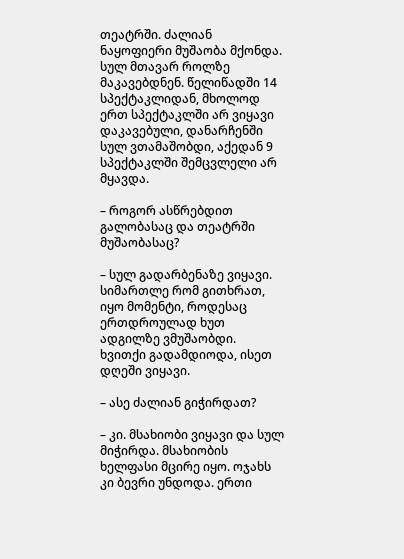თეატრში. ძალიან ნაყოფიერი მუშაობა მქონდა. სულ მთავარ როლზე მაკავებდნენ. წელიწადში 14 სპექტაკლიდან, მხოლოდ ერთ სპექტაკლში არ ვიყავი დაკავებული, დანარჩენში სულ ვთამაშობდი, აქედან 9 სპექტაკლში შემცვლელი არ მყავდა.

– როგორ ასწრებდით გალობასაც და თეატრში მუშაობასაც?

– სულ გადარბენაზე ვიყავი. სიმართლე რომ გითხრათ, იყო მომენტი, როდესაც ერთდროულად ხუთ ადგილზე ვმუშაობდი. ხვითქი გადამდიოდა, ისეთ დღეში ვიყავი.

– ასე ძალიან გიჭირდათ?

– კი. მსახიობი ვიყავი და სულ მიჭირდა. მსახიობის ხელფასი მცირე იყო. ოჯახს კი ბევრი უნდოდა. ერთი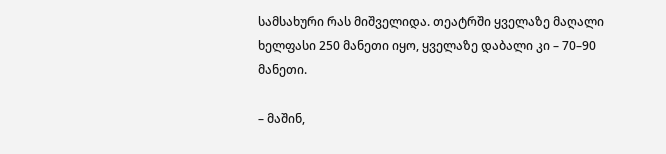სამსახური რას მიშველიდა. თეატრში ყველაზე მაღალი ხელფასი 250 მანეთი იყო, ყველაზე დაბალი კი – 70–90 მანეთი.

– მაშინ,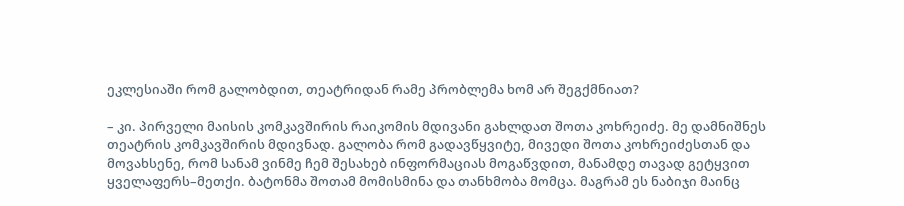ეკლესიაში რომ გალობდით, თეატრიდან რამე პრობლემა ხომ არ შეგქმნიათ?

– კი. პირველი მაისის კომკავშირის რაიკომის მდივანი გახლდათ შოთა კოხრეიძე. მე დამნიშნეს თეატრის კომკავშირის მდივნად. გალობა რომ გადავწყვიტე, მივედი შოთა კოხრეიძესთან და მოვახსენე, რომ სანამ ვინმე ჩემ შესახებ ინფორმაციას მოგაწვდით, მანამდე თავად გეტყვით ყველაფერს–მეთქი. ბატონმა შოთამ მომისმინა და თანხმობა მომცა. მაგრამ ეს ნაბიჯი მაინც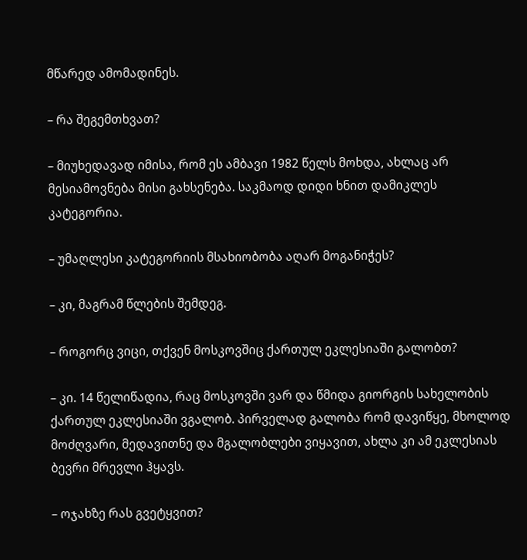მწარედ ამომადინეს.

– რა შეგემთხვათ?

– მიუხედავად იმისა, რომ ეს ამბავი 1982 წელს მოხდა, ახლაც არ მესიამოვნება მისი გახსენება. საკმაოდ დიდი ხნით დამიკლეს კატეგორია.

– უმაღლესი კატეგორიის მსახიობობა აღარ მოგანიჭეს?

– კი, მაგრამ წლების შემდეგ.

– როგორც ვიცი, თქვენ მოსკოვშიც ქართულ ეკლესიაში გალობთ?

– კი. 14 წელიწადია, რაც მოსკოვში ვარ და წმიდა გიორგის სახელობის ქართულ ეკლესიაში ვგალობ. პირველად გალობა რომ დავიწყე, მხოლოდ მოძღვარი, მედავითნე და მგალობლები ვიყავით, ახლა კი ამ ეკლესიას ბევრი მრევლი ჰყავს.

– ოჯახზე რას გვეტყვით?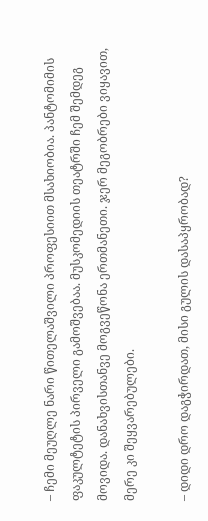– ჩემი მეუღლე ნარი წითელაშვილი პროფესიით მსახიობია. პანტომიმის ფაკულტეტის პირველი გამოშვებაა. მუსკომედიის თეატრში ჩემ შემდეგ მოვიდა. დანახვისთანვე მოგვეწონა ერთმანეთი. ჯერ მეგობრები ვიყავით, მერე კი შეყვარებულები.

– დიდი დრო დაგჭირდათ, მისი გულის დასაპყრობად?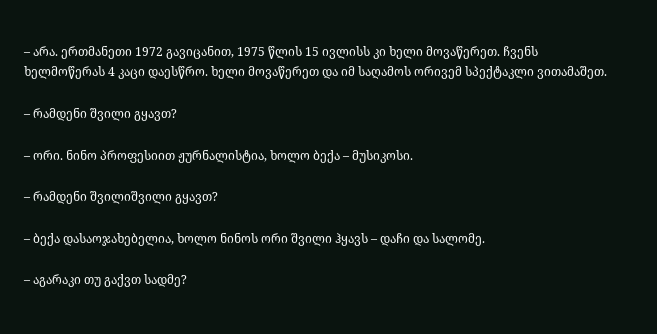– არა. ერთმანეთი 1972 გავიცანით, 1975 წლის 15 ივლისს კი ხელი მოვაწერეთ. ჩვენს ხელმოწერას 4 კაცი დაესწრო. ხელი მოვაწერეთ და იმ საღამოს ორივემ სპექტაკლი ვითამაშეთ.

– რამდენი შვილი გყავთ?

– ორი. ნინო პროფესიით ჟურნალისტია, ხოლო ბექა – მუსიკოსი.

– რამდენი შვილიშვილი გყავთ?

– ბექა დასაოჯახებელია, ხოლო ნინოს ორი შვილი ჰყავს – დაჩი და სალომე.

– აგარაკი თუ გაქვთ სადმე?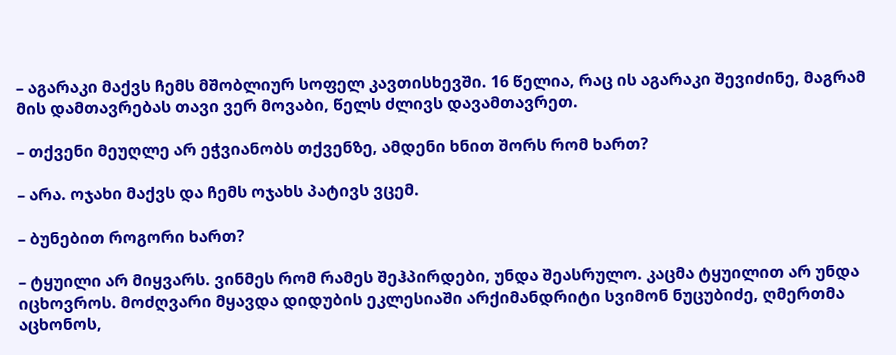– აგარაკი მაქვს ჩემს მშობლიურ სოფელ კავთისხევში. 16 წელია, რაც ის აგარაკი შევიძინე, მაგრამ მის დამთავრებას თავი ვერ მოვაბი, წელს ძლივს დავამთავრეთ.

– თქვენი მეუღლე არ ეჭვიანობს თქვენზე, ამდენი ხნით შორს რომ ხართ?

– არა. ოჯახი მაქვს და ჩემს ოჯახს პატივს ვცემ.

– ბუნებით როგორი ხართ?

– ტყუილი არ მიყვარს. ვინმეს რომ რამეს შეჰპირდები, უნდა შეასრულო. კაცმა ტყუილით არ უნდა იცხოვროს. მოძღვარი მყავდა დიდუბის ეკლესიაში არქიმანდრიტი სვიმონ ნუცუბიძე, ღმერთმა აცხონოს,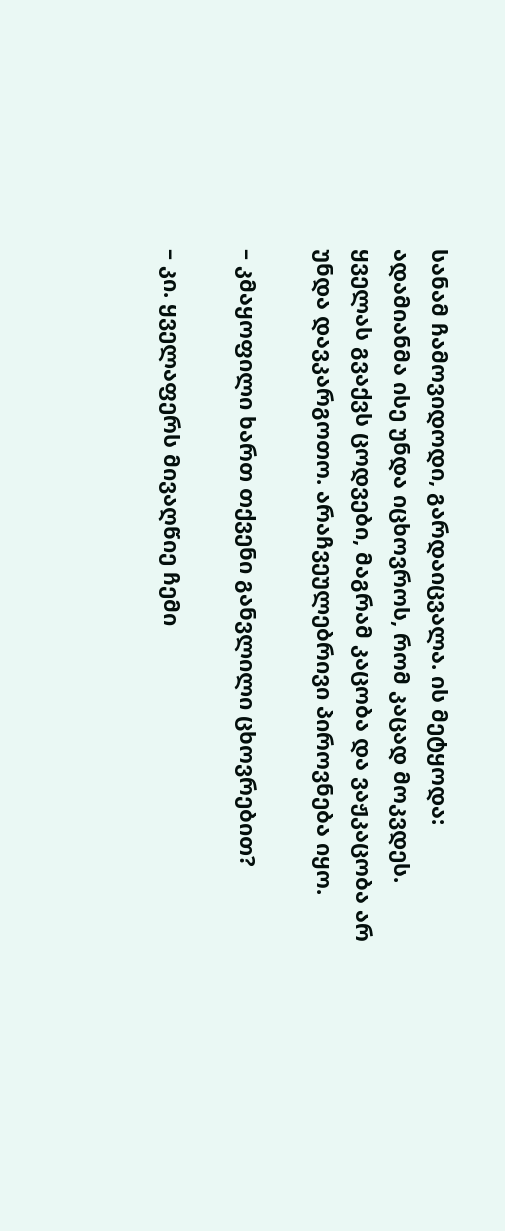სანამ ჩამოვიდოდი, გარდაიცვალა. ის მეტყოდა: ადამიანმა ისე უნდა იცხოვროს, რომ კაცად მოკვდეს. ყველას გვაქვს ცოდვები, მაგრამ კაცობა და ვაჟკაცობა არ უნდა დავკარგოთო. არაჩვეულებრივი პიროვნება იყო.

– კმაყოფილი ხართ თქვენი განვლილი ცხოვრებით?

– კი. ყველაფერს მივაღწიე ჩემი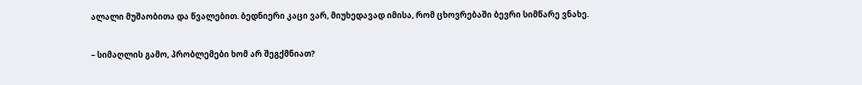ალალი მუშაობითა და წვალებით. ბედნიერი კაცი ვარ, მიუხედავად იმისა, რომ ცხოვრებაში ბევრი სიმწარე ვნახე.

– სიმაღლის გამო, პრობლემები ხომ არ შეგქმნიათ?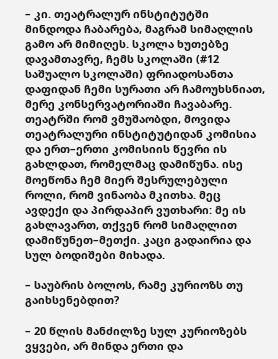– კი. თეატრალურ ინსტიტუტში მინდოდა ჩაბარება, მაგრამ სიმაღლის გამო არ მიმიღეს. სკოლა ხუთებზე დავამთავრე, ჩემს სკოლაში (#12 საშუალო სკოლაში) ფრიადოსანთა დაფიდან ჩემი სურათი არ ჩამოუხსნიათ, მერე კონსერვატორიაში ჩავაბარე. თეატრში რომ ვმუშაობდი, მოვიდა თეატრალური ინსტიტუტიდან კომისია და ერთ–ერთი კომისიის წევრი ის გახლდათ, რომელმაც დამიწუნა. ისე მოეწონა ჩემ მიერ შესრულებული როლი, რომ ვინაობა მკითხა. მეც ავდექი და პირდაპირ ვუთხარი: მე ის გახლავართ, თქვენ რომ სიმაღლით დამიწუნეთ–მეთქი. კაცი გადაირია და სულ ბოდიშები მიხადა.

– საუბრის ბოლოს, რამე კურიოზს თუ გაიხსენებდით?

– 20 წლის მანძილზე სულ კურიოზებს ვყვები, არ მინდა ერთი და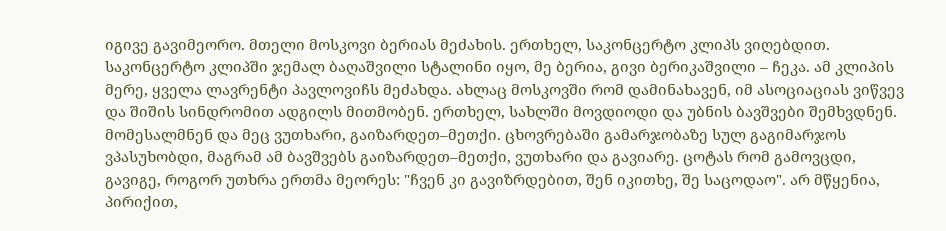იგივე გავიმეორო. მთელი მოსკოვი ბერიას მეძახის. ერთხელ, საკონცერტო კლიპს ვიღებდით. საკონცერტო კლიპში ჯემალ ბაღაშვილი სტალინი იყო, მე ბერია, გივი ბერიკაშვილი – ჩეკა. ამ კლიპის მერე, ყველა ლავრენტი პავლოვიჩს მეძახდა. ახლაც მოსკოვში რომ დამინახავენ, იმ ასოციაციას ვიწვევ და შიშის სინდრომით ადგილს მითმობენ. ერთხელ, სახლში მოვდიოდი და უბნის ბავშვები შემხვდნენ. მომესალმნენ და მეც ვუთხარი, გაიზარდეთ–მეთქი. ცხოვრებაში გამარჯობაზე სულ გაგიმარჯოს ვპასუხობდი, მაგრამ ამ ბავშვებს გაიზარდეთ–მეთქი, ვუთხარი და გავიარე. ცოტას რომ გამოვცდი, გავიგე, როგორ უთხრა ერთმა მეორეს: "ჩვენ კი გავიზრდებით, შენ იკითხე, შე საცოდაო". არ მწყენია, პირიქით,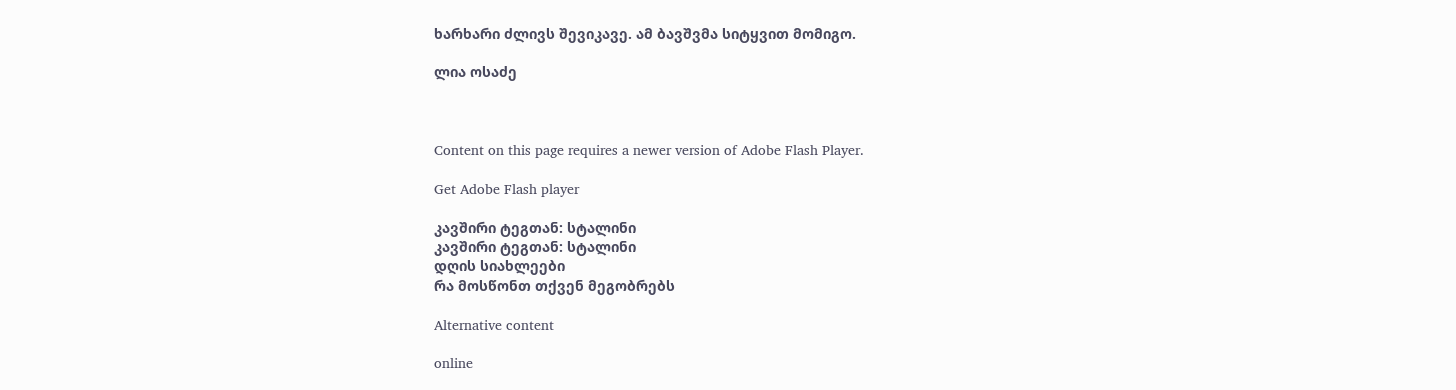ხარხარი ძლივს შევიკავე. ამ ბავშვმა სიტყვით მომიგო.

ლია ოსაძე



Content on this page requires a newer version of Adobe Flash Player.

Get Adobe Flash player

კავშირი ტეგთან: სტალინი
კავშირი ტეგთან: სტალინი
დღის სიახლეები
რა მოსწონთ თქვენ მეგობრებს

Alternative content

online